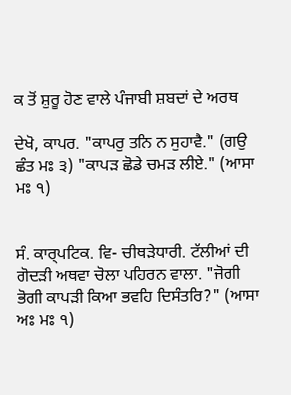ਕ ਤੋਂ ਸ਼ੁਰੂ ਹੋਣ ਵਾਲੇ ਪੰਜਾਬੀ ਸ਼ਬਦਾਂ ਦੇ ਅਰਥ

ਦੇਖੋ, ਕਾਪਰ. "ਕਾਪਰੁ ਤਨਿ ਨ ਸੁਹਾਵੈ." (ਗਉ ਛੰਤ ਮਃ ੩) "ਕਾਪੜ ਛੋਡੇ ਚਮੜ ਲੀਏ." (ਆਸਾ ਮਃ ੧)


ਸੰ. ਕਾਰ੍‍ਪਟਿਕ. ਵਿ- ਚੀਥੜੇਧਾਰੀ. ਟੱਲੀਆਂ ਦੀ ਗੋਦੜੀ ਅਥਵਾ ਚੋਲਾ ਪਹਿਰਨ ਵਾਲਾ. "ਜੋਗੀ ਭੋਗੀ ਕਾਪੜੀ ਕਿਆ ਭਵਹਿ ਦਿਸੰਤਰਿ?" (ਆਸਾ ਅਃ ਮਃ ੧)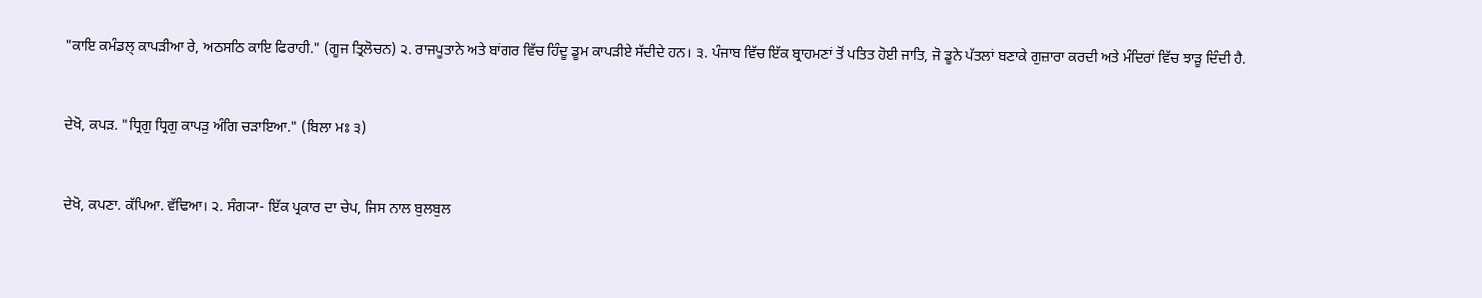"ਕਾਇ ਕਮੰਡਲ੍‌ ਕਾਪੜੀਆ ਰੇ, ਅਠਸਠਿ ਕਾਇ ਫਿਰਾਹੀ." (ਗੂਜ ਤ੍ਰਿਲੋਚਨ) ੨. ਰਾਜਪੂਤਾਨੇ ਅਤੇ ਬਾਂਗਰ ਵਿੱਚ ਹਿੰਦੂ ਡੂਮ ਕਾਪੜੀਏ ਸੱਦੀਦੇ ਹਨ। ੩. ਪੰਜਾਬ ਵਿੱਚ ਇੱਕ ਬ੍ਰਾਹਮਣਾਂ ਤੋਂ ਪਤਿਤ ਹੋਈ ਜਾਤਿ, ਜੋ ਡੂਨੇ ਪੱਤਲਾਂ ਬਣਾਕੇ ਗੁਜ਼ਾਰਾ ਕਰਦੀ ਅਤੇ ਮੰਦਿਰਾਂ ਵਿੱਚ ਝਾੜੂ ਦਿੰਦੀ ਹੈ.


ਦੇਖੋ, ਕਪੜ. "ਧ੍ਰਿਗੁ ਧ੍ਰਿਗੁ ਕਾਪੜੁ ਅੰਗਿ ਚੜਾਇਆ." (ਬਿਲਾ ਮਃ ੩)


ਦੇਖੋ, ਕਪਣਾ. ਕੱਪਿਆ. ਵੱਢਿਆ। ੨. ਸੰਗ੍ਯਾ- ਇੱਕ ਪ੍ਰਕਾਰ ਦਾ ਚੇਪ, ਜਿਸ ਨਾਲ ਬੁਲਬੁਲ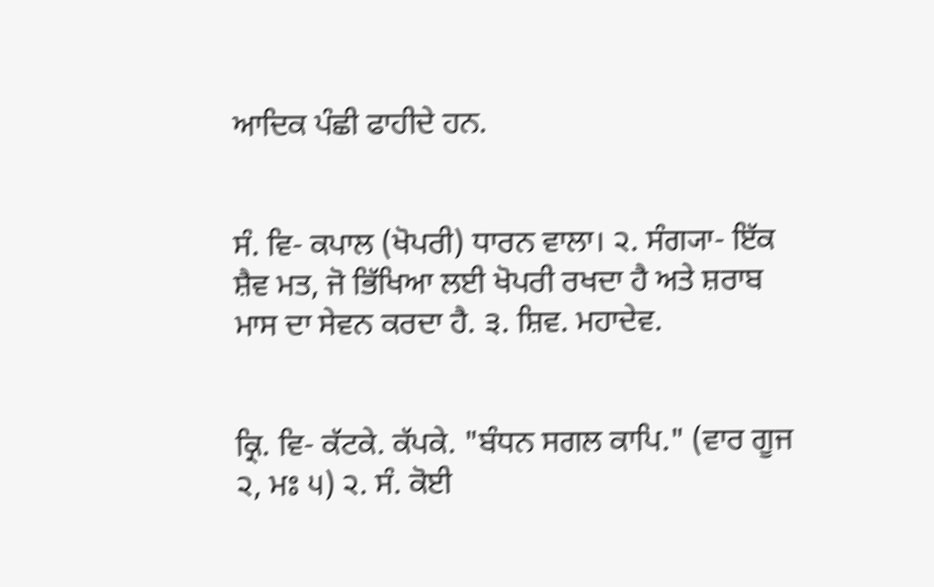ਆਦਿਕ ਪੰਛੀ ਫਾਹੀਦੇ ਹਨ.


ਸੰ. ਵਿ- ਕਪਾਲ (ਖੋਪਰੀ) ਧਾਰਨ ਵਾਲਾ। ੨. ਸੰਗ੍ਯਾ- ਇੱਕ ਸ਼ੈਵ ਮਤ, ਜੋ ਭਿੱਖਿਆ ਲਈ ਖੋਪਰੀ ਰਖਦਾ ਹੈ ਅਤੇ ਸ਼ਰਾਬ ਮਾਸ ਦਾ ਸੇਵਨ ਕਰਦਾ ਹੈ. ੩. ਸ਼ਿਵ. ਮਹਾਦੇਵ.


ਕ੍ਰਿ. ਵਿ- ਕੱਟਕੇ. ਕੱਪਕੇ. "ਬੰਧਨ ਸਗਲ ਕਾਪਿ." (ਵਾਰ ਗੂਜ ੨, ਮਃ ੫) ੨. ਸੰ. ਕੋਈ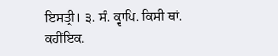ਇਸਤ੍ਰੀ। ੩. ਸੰ. ਕ੍ਵਾਪਿ. ਕਿਸੀ ਥਾਂ. ਕਹੀਂਇਕ.